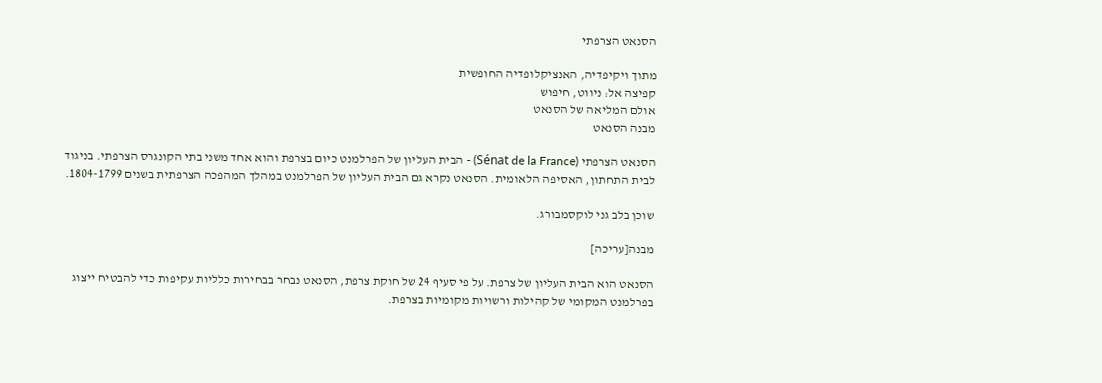הסנאט הצרפתי

מתוך ויקיפדיה, האנציקלופדיה החופשית
קפיצה אל: ניווט, חיפוש
אולם המליאה של הסנאט
מבנה הסנאט

הסנאט הצרפתי (Sénat de la France) - הבית העליון של הפרלמנט כיום בצרפת והוא אחד משני בתי הקונגרס הצרפתי. בניגוד לבית התחתון, האסיפה הלאומית. הסנאט נקרא גם הבית העליון של הפרלמנט במהלך המהפכה הצרפתית בשנים 1804-1799.

שוכן בלב גני לוקסמבורג.

מבנה[עריכה]

הסנאט הוא הבית העליון של צרפת. על פי סעיף 24 של חוקת צרפת, הסנאט נבחר בבחירות כלליות עקיפות כדי להבטיח ייצוג בפרלמנט המקומי של קהילות ורשויות מקומיות בצרפת.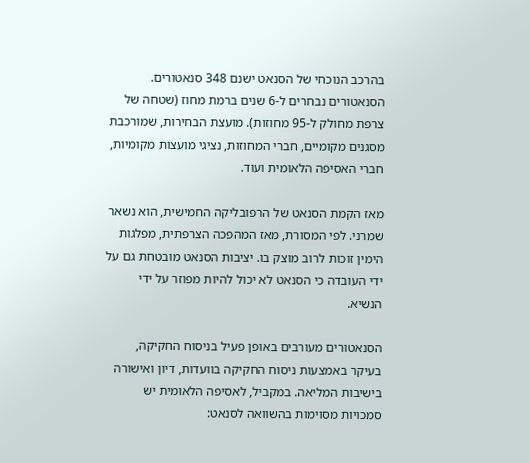בהרכב הנוכחי של הסנאט ישנם 348 סנאטורים. הסנאטורים נבחרים ל-6 שנים ברמת מחוז (שטחה של צרפת מחולק ל-95 מחוזות). מועצת הבחירות, שמורכבת מסגנים מקומיים, חברי המחוזות, נציגי מועצות מקומיות, חברי האסיפה הלאומית ועוד.

מאז הקמת הסנאט של הרפובליקה החמישית, הוא נשאר שמרני. לפי המסורת, מאז המהפכה הצרפתית, מפלגות הימין זוכות לרוב מוצק בו. יציבות הסנאט מובטחת גם על ידי העובדה כי הסנאט לא יכול להיות מפוזר על ידי הנשיא.

הסנאטורים מעורבים באופן פעיל בניסוח החקיקה, בעיקר באמצעות ניסוח החקיקה בוועדות, דיון ואישורה בישיבות המליאה. במקביל, לאסיפה הלאומית יש סמכויות מסוימות בהשוואה לסנאט: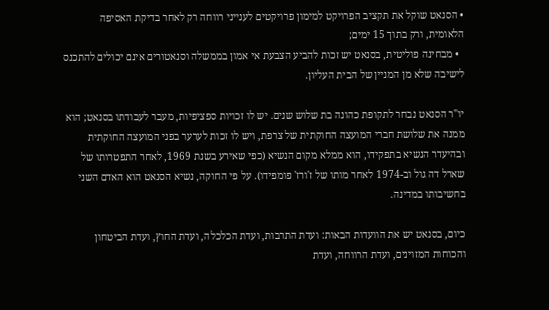• הסנאט שוקל את תקציב הפרויקט למימון פרויקטים לענייני רווחה רק לאחר בדיקת האסיפה הלאומית, ורק בתוך 15 ימים;
  • מבחינה פוליטית, בסנאט יש זכות להביע הצבעת אי אמון בממשלה וסנאטורים אינם יכולים להתכנס לישיבה שלא מן המניין של הבית העליון.

יו"ר הסנאט נבחר לתקופת כהונה בת שלוש שנים. יש לו זכויות ספציפיות, מעבר לעבודתו בסנאט; הוא ממנה את שלושת חברי המועצה החוקתית של צרפת, ויש לו זכות לערער בפני המועצה החוקתית ובהיעדר הנשיא בתפקידו, הוא ממלא מקום הנשיא (כפי שאירע בשנת 1969, לאחר התפטרותו של שארל דה גול וב-1974 לאחר מותו של ז'ורז' פומפידו). על פי החוקה, נשיא הסנאט הוא האדם השני בחשיבותו במדינה.

כיום, בסנאט יש את הוועדות הבאות: ועדת התרבות, ועדת הכלכלה, ועדת החוץ, ועדת הביטחון והכוחות המזוינים, ועדת הרווחה, ועדת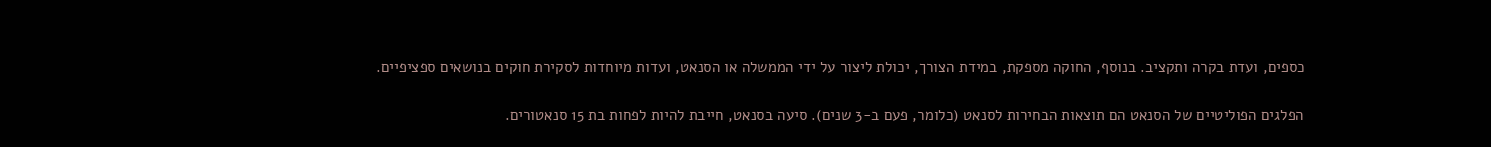כספים, ועדת בקרה ותקציב. בנוסף, החוקה מספקת, במידת הצורך, יכולת ליצור על ידי הממשלה או הסנאט, ועדות מיוחדות לסקירת חוקים בנושאים ספציפיים.

הפלגים הפוליטיים של הסנאט הם תוצאות הבחירות לסנאט (כלומר, פעם ב-3 שנים). סיעה בסנאט, חייבת להיות לפחות בת 15 סנאטורים.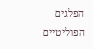הפלגים הפוליטיים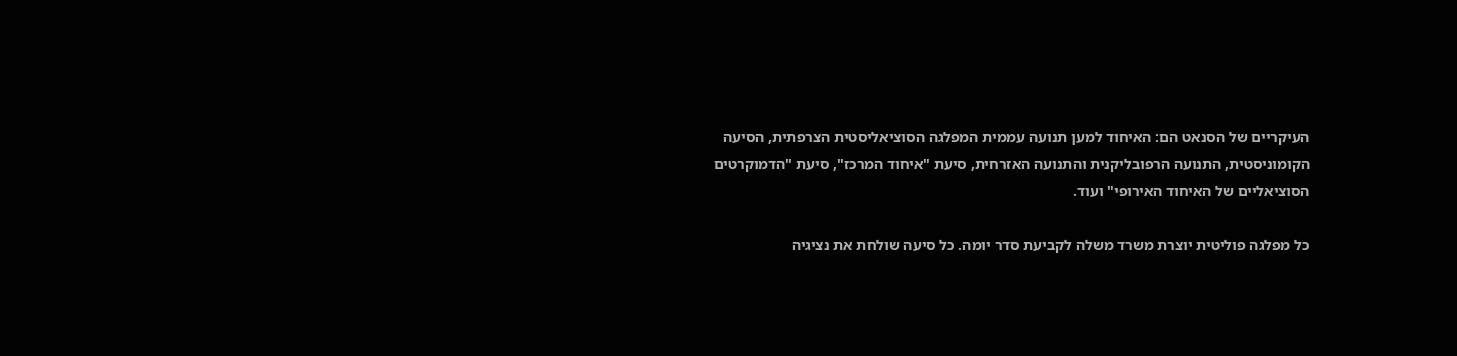העיקריים של הסנאט הם: האיחוד למען תנועה עממית המפלגה הסוציאליסטית הצרפתית, הסיעה הקומוניסטית, התנועה הרפובליקנית והתנועה האזרחית, סיעת "איחוד המרכז", סיעת "הדמוקרטים הסוציאליים של האיחוד האירופי" ועוד.

כל מפלגה פוליטית יוצרת משרד משלה לקביעת סדר יומה. כל סיעה שולחת את נציגיה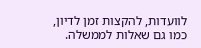לוועדות, להקצות זמן לדיון, כמו גם שאלות לממשלה.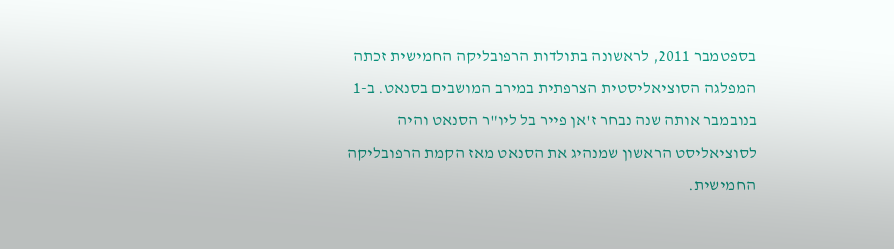בספטמבר 2011, לראשונה בתולדות הרפובליקה החמישית זכתה המפלגה הסוציאליסטית הצרפתית במירב המושבים בסנאט. ב-1 בנובמבר אותה שנה נבחר ז'אן פייר בל ליו"ר הסנאט והיה לסוציאליסט הראשון שמנהיג את הסנאט מאז הקמת הרפובליקה החמישית.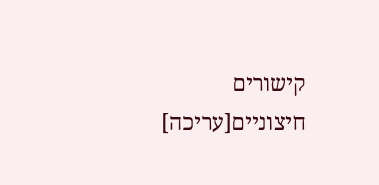קישורים חיצוניים[עריכה]